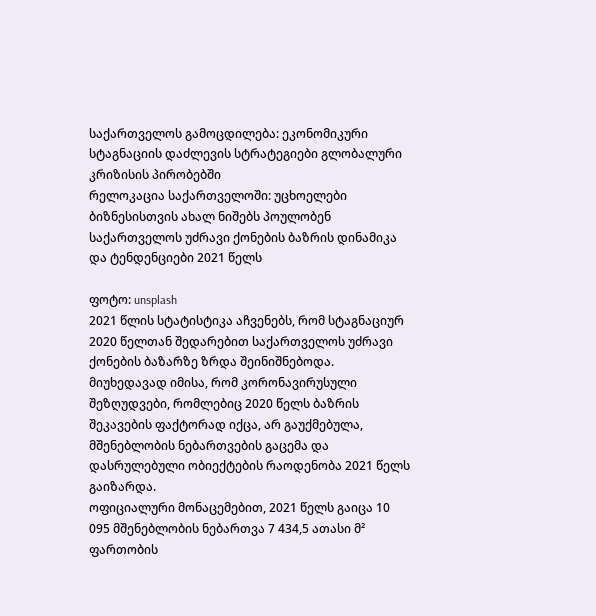საქართველოს გამოცდილება: ეკონომიკური სტაგნაციის დაძლევის სტრატეგიები გლობალური კრიზისის პირობებში
რელოკაცია საქართველოში: უცხოელები ბიზნესისთვის ახალ ნიშებს პოულობენ
საქართველოს უძრავი ქონების ბაზრის დინამიკა და ტენდენციები 2021 წელს

ფოტო: unsplash
2021 წლის სტატისტიკა აჩვენებს, რომ სტაგნაციურ 2020 წელთან შედარებით საქართველოს უძრავი ქონების ბაზარზე ზრდა შეინიშნებოდა. მიუხედავად იმისა, რომ კორონავირუსული შეზღუდვები, რომლებიც 2020 წელს ბაზრის შეკავების ფაქტორად იქცა, არ გაუქმებულა, მშენებლობის ნებართვების გაცემა და დასრულებული ობიექტების რაოდენობა 2021 წელს გაიზარდა.
ოფიციალური მონაცემებით, 2021 წელს გაიცა 10 095 მშენებლობის ნებართვა 7 434,5 ათასი მ² ფართობის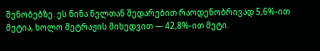შენობებზე. ეს წინა წელთან შედარებით რაოდენობრივად 5,6%-ით მეტია, ხოლო მეტრაჟის მიხედვით — 42,8%-ით მეტი.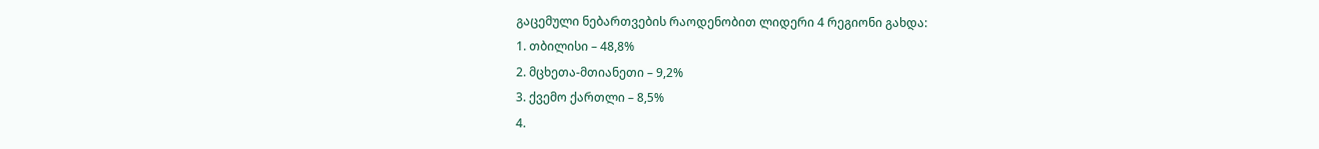გაცემული ნებართვების რაოდენობით ლიდერი 4 რეგიონი გახდა:
1. თბილისი – 48,8%
2. მცხეთა-მთიანეთი – 9,2%
3. ქვემო ქართლი – 8,5%
4.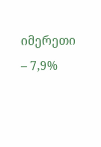იმერეთი – 7,9%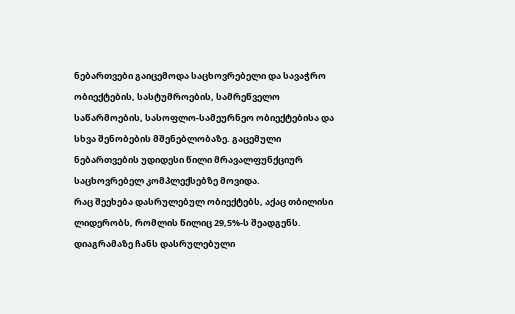ნებართვები გაიცემოდა საცხოვრებელი და სავაჭრო ობიექტების, სასტუმროების, სამრეწველო საწარმოების, სასოფლო-სამეურნეო ობიექტებისა და სხვა შენობების მშენებლობაზე. გაცემული ნებართვების უდიდესი წილი მრავალფუნქციურ საცხოვრებელ კომპლექსებზე მოვიდა.
რაც შეეხება დასრულებულ ობიექტებს, აქაც თბილისი ლიდერობს, რომლის წილიც 29,5%-ს შეადგენს. დიაგრამაზე ჩანს დასრულებული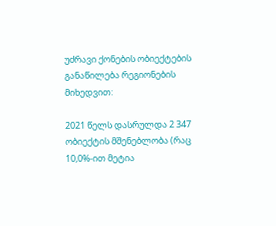უძრავი ქონების ობიექტების განაწილება რეგიონების მიხედვით:

2021 წელს დასრულდა 2 347 ობიექტის მშენებლობა (რაც 10,0%-ით მეტია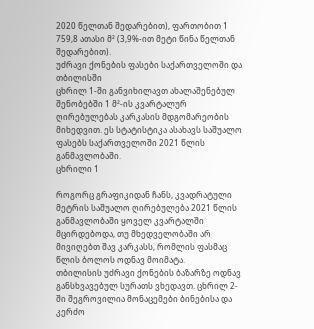2020 წელთან შედარებით), ფართობით 1 759,8 ათასი მ² (3,9%-ით მეტი წინა წელთან შედარებით).
უძრავი ქონების ფასები საქართველოში და თბილისში
ცხრილ 1-ში განვიხილავთ ახალაშენებულ შენობებში 1 მ²-ის კვარტალურ ღირებულებას კარკასის მდგომარეობის მიხედვით. ეს სტატისტიკა ასახავს საშუალო ფასებს საქართველოში 2021 წლის განმავლობაში.
ცხრილი 1

როგორც გრაფიკიდან ჩანს, კვადრატული მეტრის საშუალო ღირებულება 2021 წლის განმავლობაში ყოველ კვარტალში მცირდებოდა, თუ მხედველობაში არ მივიღებთ შავ კარკასს, რომლის ფასმაც წლის ბოლოს ოდნავ მოიმატა.
თბილისის უძრავი ქონების ბაზარზე ოდნავ განსხვავებულ სურათს ვხედავთ. ცხრილ 2-ში შეგროვილია მონაცემები ბინებისა და კერძო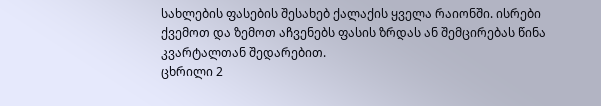სახლების ფასების შესახებ ქალაქის ყველა რაიონში. ისრები ქვემოთ და ზემოთ აჩვენებს ფასის ზრდას ან შემცირებას წინა კვარტალთან შედარებით.
ცხრილი 2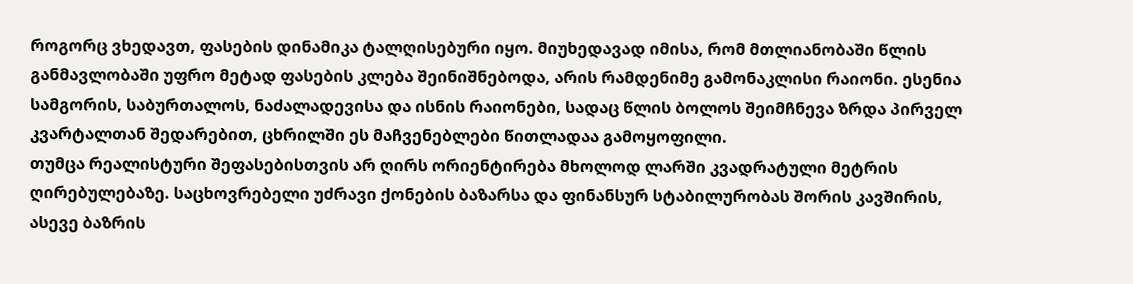როგორც ვხედავთ, ფასების დინამიკა ტალღისებური იყო. მიუხედავად იმისა, რომ მთლიანობაში წლის განმავლობაში უფრო მეტად ფასების კლება შეინიშნებოდა, არის რამდენიმე გამონაკლისი რაიონი. ესენია სამგორის, საბურთალოს, ნაძალადევისა და ისნის რაიონები, სადაც წლის ბოლოს შეიმჩნევა ზრდა პირველ კვარტალთან შედარებით, ცხრილში ეს მაჩვენებლები წითლადაა გამოყოფილი.
თუმცა რეალისტური შეფასებისთვის არ ღირს ორიენტირება მხოლოდ ლარში კვადრატული მეტრის ღირებულებაზე. საცხოვრებელი უძრავი ქონების ბაზარსა და ფინანსურ სტაბილურობას შორის კავშირის, ასევე ბაზრის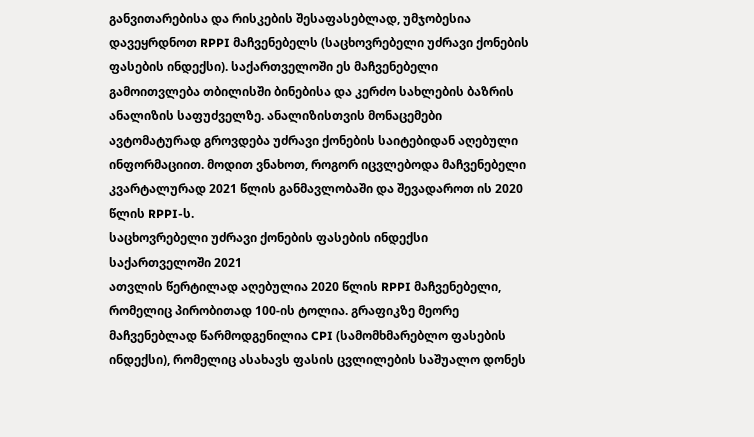განვითარებისა და რისკების შესაფასებლად, უმჯობესია დავეყრდნოთ RPPI მაჩვენებელს (საცხოვრებელი უძრავი ქონების ფასების ინდექსი). საქართველოში ეს მაჩვენებელი გამოითვლება თბილისში ბინებისა და კერძო სახლების ბაზრის ანალიზის საფუძველზე. ანალიზისთვის მონაცემები ავტომატურად გროვდება უძრავი ქონების საიტებიდან აღებული ინფორმაციით. მოდით ვნახოთ, როგორ იცვლებოდა მაჩვენებელი კვარტალურად 2021 წლის განმავლობაში და შევადაროთ ის 2020 წლის RPPI-ს.
საცხოვრებელი უძრავი ქონების ფასების ინდექსი საქართველოში 2021
ათვლის წერტილად აღებულია 2020 წლის RPPI მაჩვენებელი, რომელიც პირობითად 100-ის ტოლია. გრაფიკზე მეორე მაჩვენებლად წარმოდგენილია CPI (სამომხმარებლო ფასების ინდექსი), რომელიც ასახავს ფასის ცვლილების საშუალო დონეს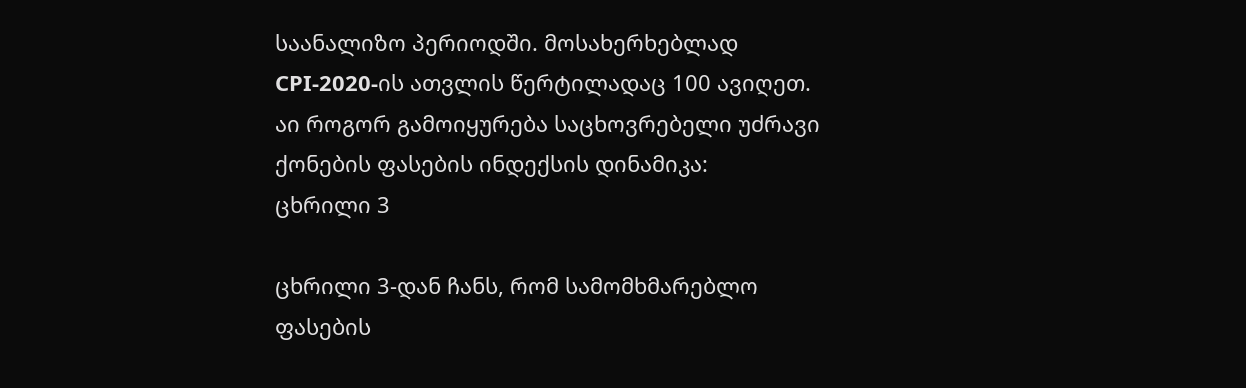საანალიზო პერიოდში. მოსახერხებლად CPI-2020-ის ათვლის წერტილადაც 100 ავიღეთ.
აი როგორ გამოიყურება საცხოვრებელი უძრავი ქონების ფასების ინდექსის დინამიკა:
ცხრილი 3

ცხრილი 3-დან ჩანს, რომ სამომხმარებლო ფასების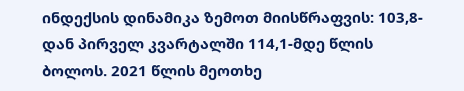ინდექსის დინამიკა ზემოთ მიისწრაფვის: 103,8-დან პირველ კვარტალში 114,1-მდე წლის ბოლოს. 2021 წლის მეოთხე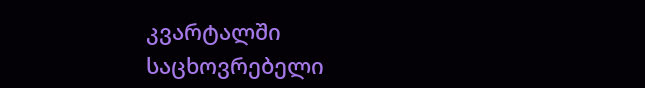კვარტალში საცხოვრებელი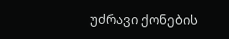უძრავი ქონების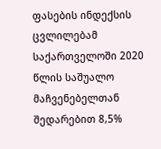ფასების ინდექსის ცვლილებამ საქართველოში 2020 წლის საშუალო მაჩვენებელთან შედარებით 8,5%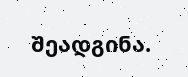შეადგინა.